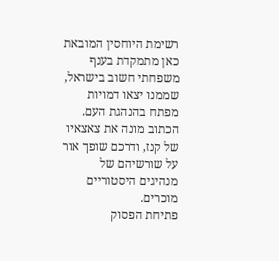רשימת היוחסין המובאת כאן מתמקדת בענף משפחתי חשוב בישראל, שממנו יצאו דמויות מפתח בהנהגת העם. הכתוב מונה את צאצאיו של קנז, ודרכם שופך אור על שורשיהם של מנהיגים היסטוריים מוכרים.
פתיחת הפסוק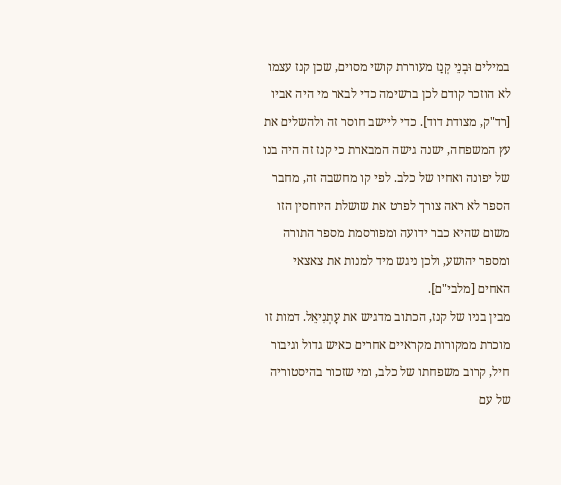במילים וּבְנֵי קְנַז מעוררת קושי מסוים, שכן קנז עצמו לא הוזכר קודם לכן ברשימה כדי לבאר מי היה אביו [רד"ק, מצודת דוד]. כדי ליישב חוסר זה ולהשלים את עץ המשפחה, ישנה גישה המבארת כי קנז זה היה בנו של יפונה ואחיו של כלב. לפי קו מחשבה זה, מחבר הספר לא ראה צורך לפרט את שושלת היוחסין הזו משום שהיא כבר ידועה ומפורסמת מספר התורה ומספר יהושע, ולכן ניגש מיד למנות את צאצאי האחים [מלבי"ם].
מבין בניו של קנז, הכתוב מדגיש את עָתְנִיאֵל. דמות זו מוכרת ממקורות מקראיים אחרים כאיש גדול וגיבור חיל, קרוב משפחתו של כלב, ומי שזכור בהיסטוריה של עם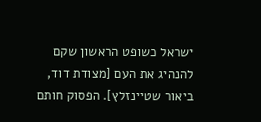ישראל כשופט הראשון שקם להנהיג את העם [מצודת דוד, ביאור שטיינזלץ]. הפסוק חותם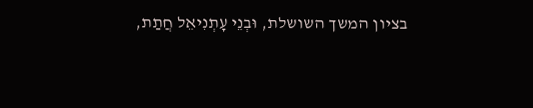בציון המשך השושלת, וּבְנֵי עָתְנִיאֵל חֲתַת,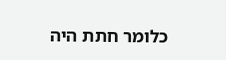כלומר חתת היה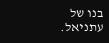בנו של עתניאל.